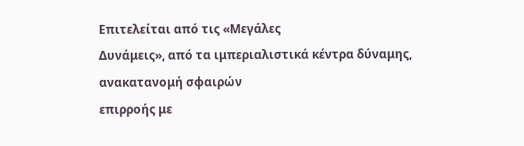Επιτελείται από τις «Μεγάλες
Δυνάμεις», από τα ιμπεριαλιστικά κέντρα δύναμης, ανακατανομή σφαιρών
επιρροής με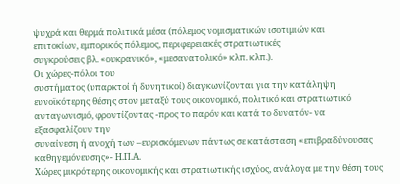ψυχρά και θερμά πολιτικά μέσα (πόλεμος νομισματικών ισοτιμιών και
επιτοκίων, εμπορικός πόλεμος, περιφερειακές στρατιωτικές
συγκρούσεις βλ. «ουκρανικό», «μεσανατολικό» κλπ. κλπ.).
Οι χώρες-πόλοι του
συστήματος (υπαρκτοί ή δυνητικοί) διαγκωνίζονται για την κατάληψη
ευνοϊκότερης θέσης στον μεταξύ τους οικονομικό, πολιτικό και στρατιωτικό
ανταγωνισμό, φροντίζοντας -προς το παρόν και κατά το δυνατόν- να εξασφαλίζουν την
συναίνεση ή ανοχή των –ευρισκόμενων πάντως σε κατάσταση «επιβραδύνουσας καθηγεμόνευσης»- Η.Π.Α.
Χώρες μικρότερης οικονομικής και στρατιωτικής ισχύος, ανάλογα με την θέση τους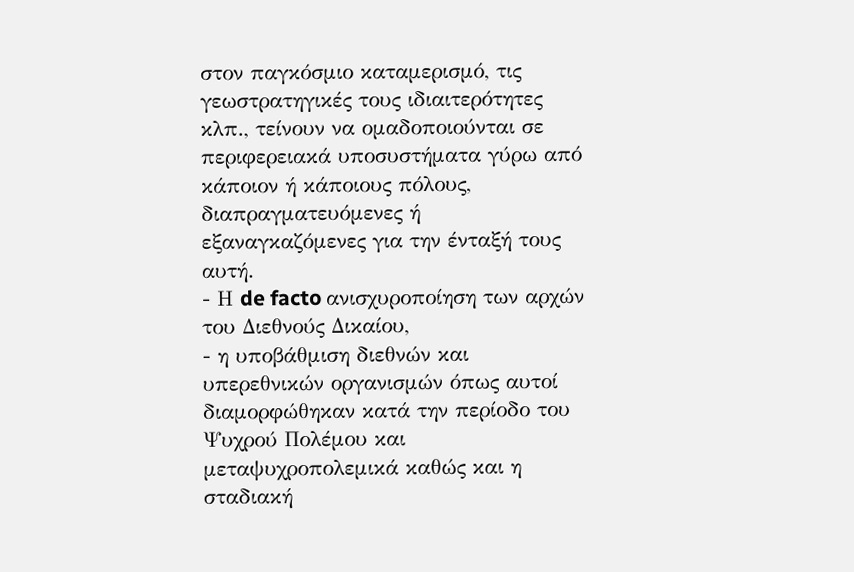στον παγκόσμιο καταμερισμό, τις γεωστρατηγικές τους ιδιαιτερότητες κλπ., τείνουν να ομαδοποιούνται σε περιφερειακά υποσυστήματα γύρω από κάποιον ή κάποιους πόλους, διαπραγματευόμενες ή εξαναγκαζόμενες για την ένταξή τους αυτή.
- Η de facto ανισχυροποίηση των αρχών του Διεθνούς Δικαίου,
- η υποβάθμιση διεθνών και υπερεθνικών οργανισμών όπως αυτοί διαμορφώθηκαν κατά την περίοδο του Ψυχρού Πολέμου και μεταψυχροπολεμικά καθώς και η σταδιακή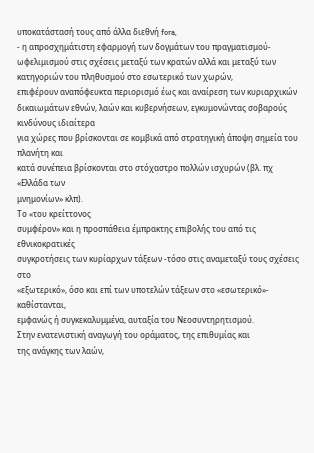υποκατάστασή τους από άλλα διεθνή fora,
- η απροσχημάτιστη εφαρμογή των δογμάτων του πραγματισμού-ωφελιμισμού στις σχέσεις μεταξύ των κρατών αλλά και μεταξύ των κατηγοριών του πληθυσμού στο εσωτερικό των χωρών,
επιφέρουν αναπόφευκτα περιορισμό έως και αναίρεση των κυριαρχικών
δικαιωμάτων εθνών, λαών και κυβερνήσεων, εγκυμονώντας σοβαρούς κινδύνους ιδιαίτερα
για χώρες που βρίσκονται σε κομβικά από στρατηγική άποψη σημεία του πλανήτη και
κατά συνέπεια βρίσκονται στο στόχαστρο πολλών ισχυρών (βλ. πχ «Ελλάδα των
μνημονίων» κλπ).
Το «του κρείττονος
συμφέρον» και η προσπάθεια έμπρακτης επιβολής του από τις εθνικοκρατικές
συγκροτήσεις των κυρίαρχων τάξεων -τόσο στις αναμεταξύ τους σχέσεις στο
«εξωτερικό», όσο και επί των υποτελών τάξεων στο «εσωτερικό»- καθίστανται,
εμφανώς ή συγκεκαλυμμένα, αυταξία του Νεοσυντηρητισμού.
Στην ενατενιστική αναγωγή του οράματος, της επιθυμίας και
της ανάγκης των λαών,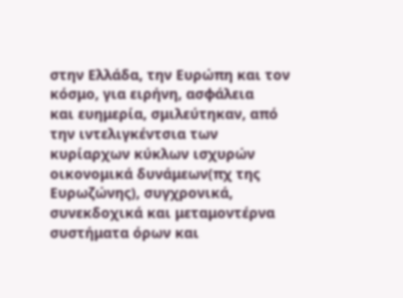στην Ελλάδα, την Ευρώπη και τον κόσμο, για ειρήνη, ασφάλεια
και ευημερία, σμιλεύτηκαν, από την ιντελιγκέντσια των κυρίαρχων κύκλων ισχυρών
οικονομικά δυνάμεων(πχ της Ευρωζώνης), συγχρονικά, συνεκδοχικά και μεταμοντέρνα
συστήματα όρων και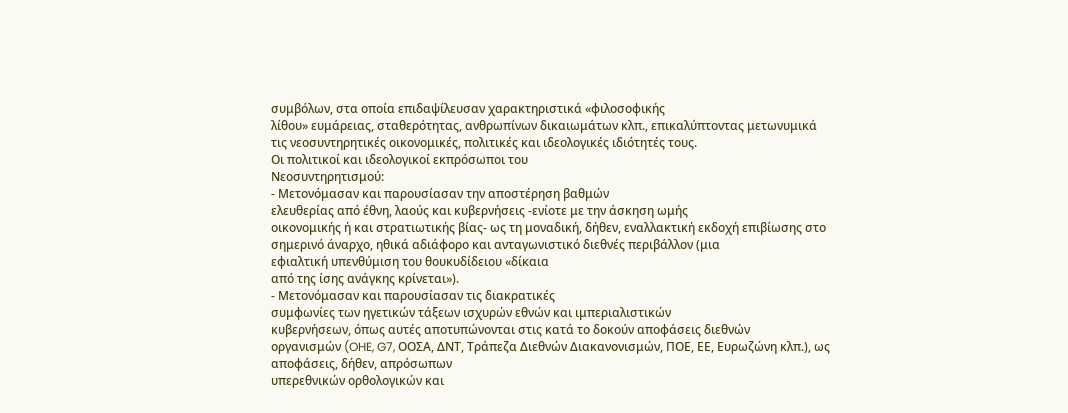συμβόλων, στα οποία επιδαψίλευσαν χαρακτηριστικά «φιλοσοφικής
λίθου» ευμάρειας, σταθερότητας, ανθρωπίνων δικαιωμάτων κλπ., επικαλύπτοντας μετωνυμικά
τις νεοσυντηρητικές οικονομικές, πολιτικές και ιδεολογικές ιδιότητές τους.
Οι πολιτικοί και ιδεολογικοί εκπρόσωποι του
Νεοσυντηρητισμού:
- Μετονόμασαν και παρουσίασαν την αποστέρηση βαθμών
ελευθερίας από έθνη, λαούς και κυβερνήσεις -ενίοτε με την άσκηση ωμής
οικονομικής ή και στρατιωτικής βίας- ως τη μοναδική, δήθεν, εναλλακτική εκδοχή επιβίωσης στο
σημερινό άναρχο, ηθικά αδιάφορο και ανταγωνιστικό διεθνές περιβάλλον (μια
εφιαλτική υπενθύμιση του θουκυδίδειου «δίκαια
από της ίσης ανάγκης κρίνεται»).
- Μετονόμασαν και παρουσίασαν τις διακρατικές
συμφωνίες των ηγετικών τάξεων ισχυρών εθνών και ιμπεριαλιστικών
κυβερνήσεων, όπως αυτές αποτυπώνονται στις κατά το δοκούν αποφάσεις διεθνών
οργανισμών (OHE, G7, ΟΟΣΑ, ΔΝΤ, Τράπεζα Διεθνών Διακανονισμών, ΠΟΕ, ΕΕ, Ευρωζώνη κλπ.), ως
αποφάσεις, δήθεν, απρόσωπων
υπερεθνικών ορθολογικών και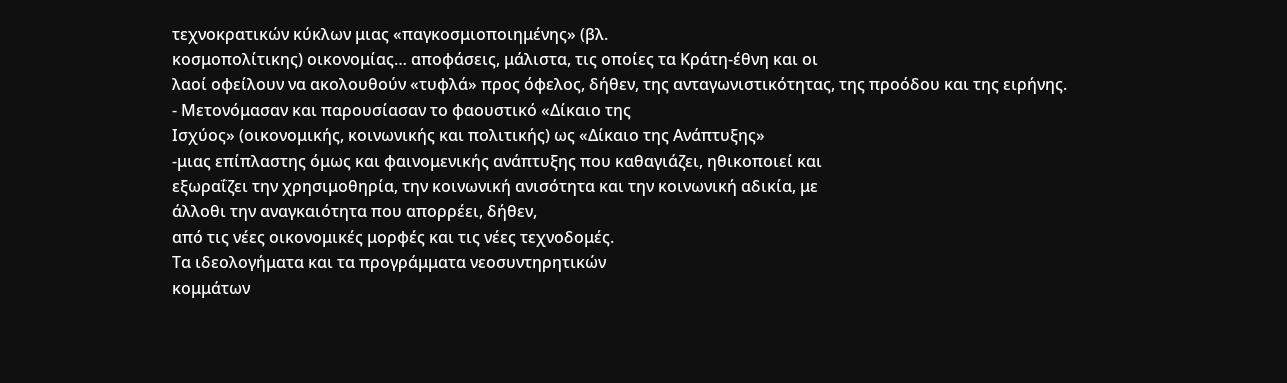τεχνοκρατικών κύκλων μιας «παγκοσμιοποιημένης» (βλ.
κοσμοπολίτικης) οικονομίας… αποφάσεις, μάλιστα, τις οποίες τα Κράτη-έθνη και οι
λαοί οφείλουν να ακολουθούν «τυφλά» προς όφελος, δήθεν, της ανταγωνιστικότητας, της προόδου και της ειρήνης.
- Μετονόμασαν και παρουσίασαν το φαουστικό «Δίκαιο της
Ισχύος» (οικονομικής, κοινωνικής και πολιτικής) ως «Δίκαιο της Ανάπτυξης»
-μιας επίπλαστης όμως και φαινομενικής ανάπτυξης που καθαγιάζει, ηθικοποιεί και
εξωραΐζει την χρησιμοθηρία, την κοινωνική ανισότητα και την κοινωνική αδικία, με
άλλοθι την αναγκαιότητα που απορρέει, δήθεν,
από τις νέες οικονομικές μορφές και τις νέες τεχνοδομές.
Τα ιδεολογήματα και τα προγράμματα νεοσυντηρητικών
κομμάτων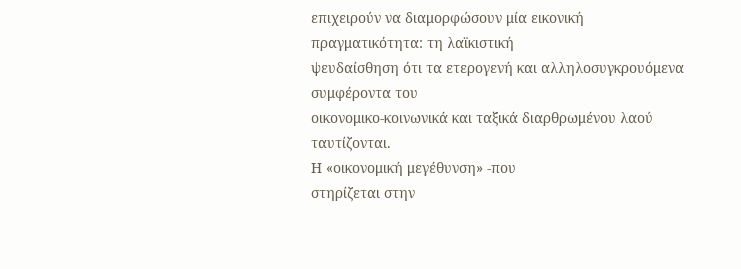επιχειρούν να διαμορφώσουν μία εικονική πραγματικότητα: τη λαϊκιστική
ψευδαίσθηση ότι τα ετερογενή και αλληλοσυγκρουόμενα συμφέροντα του
οικονομικο-κοινωνικά και ταξικά διαρθρωμένου λαού ταυτίζονται.
Η «οικονομική μεγέθυνση» -που
στηρίζεται στην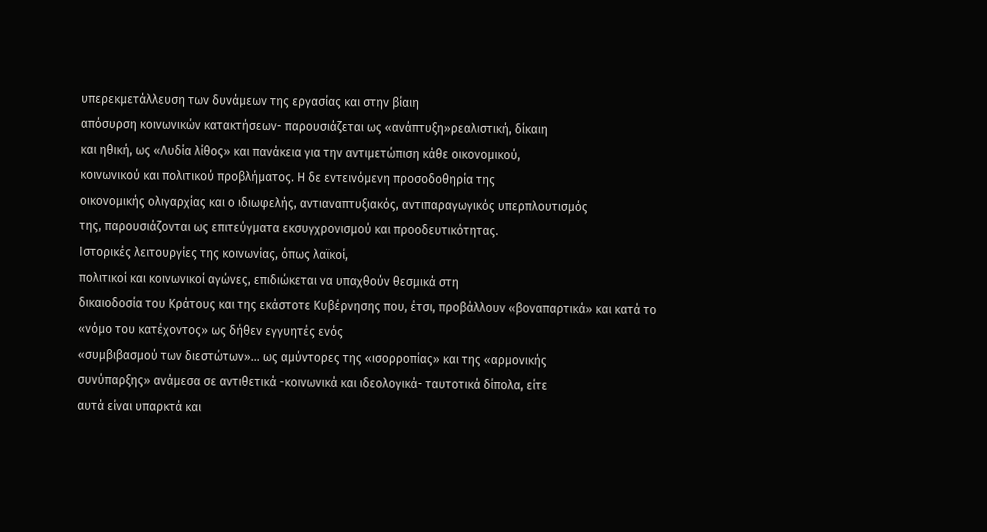υπερεκμετάλλευση των δυνάμεων της εργασίας και στην βίαιη
απόσυρση κοινωνικών κατακτήσεων- παρουσιάζεται ως «ανάπτυξη»ρεαλιστική, δίκαιη
και ηθική, ως «Λυδία λίθος» και πανάκεια για την αντιμετώπιση κάθε οικονομικού,
κοινωνικού και πολιτικού προβλήματος. Η δε εντεινόμενη προσοδοθηρία της
οικονομικής ολιγαρχίας και ο ιδιωφελής, αντιαναπτυξιακός, αντιπαραγωγικός υπερπλουτισμός
της, παρουσιάζονται ως επιτεύγματα εκσυγχρονισμού και προοδευτικότητας.
Ιστορικές λειτουργίες της κοινωνίας, όπως λαϊκοί,
πολιτικοί και κοινωνικοί αγώνες, επιδιώκεται να υπαχθούν θεσμικά στη
δικαιοδοσία του Κράτους και της εκάστοτε Κυβέρνησης που, έτσι, προβάλλουν «βοναπαρτικά» και κατά το «νόμο του κατέχοντος» ως δήθεν εγγυητές ενός
«συμβιβασμού των διεστώτων»… ως αμύντορες της «ισορροπίας» και της «αρμονικής
συνύπαρξης» ανάμεσα σε αντιθετικά -κοινωνικά και ιδεολογικά- ταυτοτικά δίπολα, είτε
αυτά είναι υπαρκτά και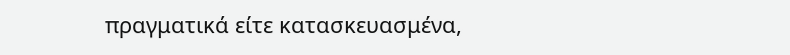πραγματικά είτε κατασκευασμένα,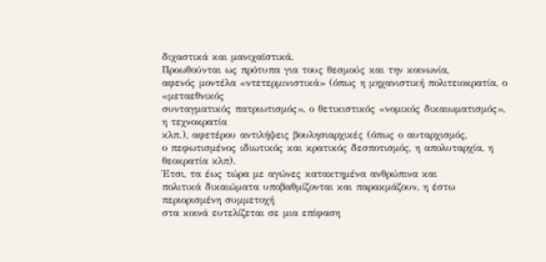διχαστικά και μανιχαϊστικά.
Προωθούνται ως πρότυπα για τους θεσμούς και την κοινωνία,
αφενός μοντέλα «ντετερμινιστικά» (όπως η μηχανιστική πολιτειοκρατία, ο «μεταεθνικός
συνταγματικός πατριωτισμός», ο θετικιστικός «νομικός δικαιωματισμός», η τεχνοκρατία
κλπ.), αφετέρου αντιλήψεις βουλησιαρχικές (όπως ο αυταρχισμός,
ο πεφωτισμένος ιδιωτικός και κρατικός δεσποτισμός, η απολυταρχία, η θεοκρατία κλπ).
Έτσι, τα έως τώρα με αγώνες κατακτημένα ανθρώπινα και
πολιτικά δικαιώματα υποβαθμίζονται και παρακμάζουν, η έστω περιορισμένη συμμετοχή
στα κοινά ευτελίζεται σε μια επίφαση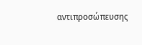αντιπροσώπευσης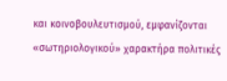και κοινοβουλευτισμού, εμφανίζονται
«σωτηριολογικού» χαρακτήρα πολιτικές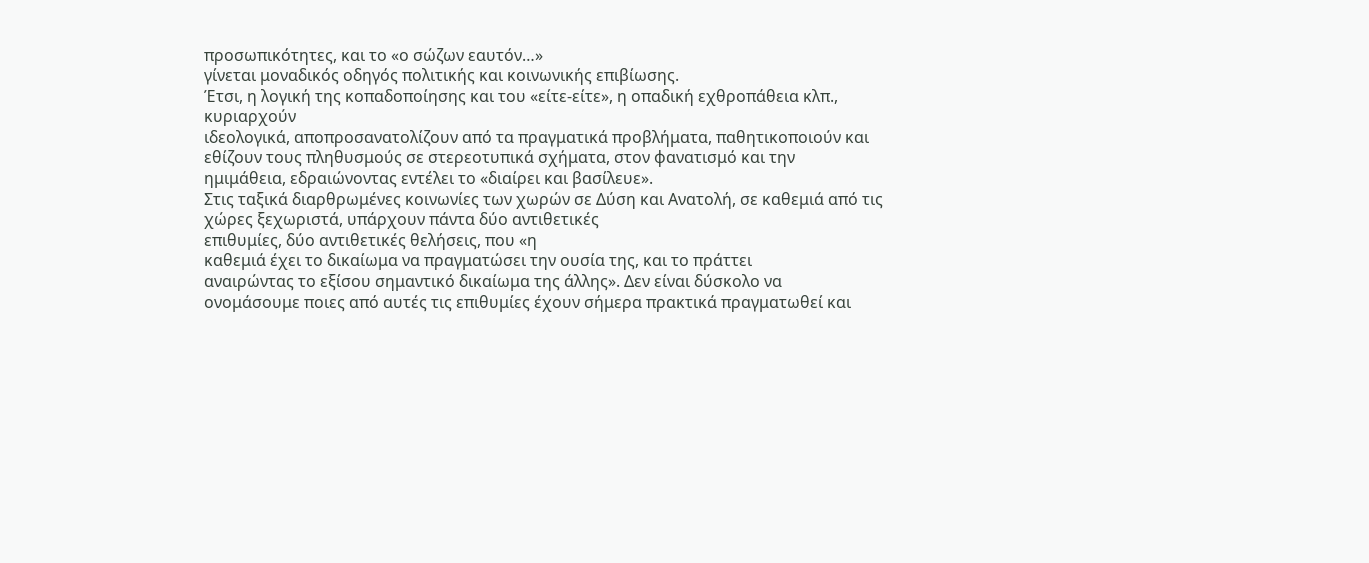προσωπικότητες, και το «ο σώζων εαυτόν…»
γίνεται μοναδικός οδηγός πολιτικής και κοινωνικής επιβίωσης.
Έτσι, η λογική της κοπαδοποίησης και του «είτε-είτε», η οπαδική εχθροπάθεια κλπ., κυριαρχούν
ιδεολογικά, αποπροσανατολίζουν από τα πραγματικά προβλήματα, παθητικοποιούν και
εθίζουν τους πληθυσμούς σε στερεοτυπικά σχήματα, στον φανατισμό και την
ημιμάθεια, εδραιώνοντας εντέλει το «διαίρει και βασίλευε».
Στις ταξικά διαρθρωμένες κοινωνίες των χωρών σε Δύση και Ανατολή, σε καθεμιά από τις χώρες ξεχωριστά, υπάρχουν πάντα δύο αντιθετικές
επιθυμίες, δύο αντιθετικές θελήσεις, που «η
καθεμιά έχει το δικαίωμα να πραγματώσει την ουσία της, και το πράττει
αναιρώντας το εξίσου σημαντικό δικαίωμα της άλλης». Δεν είναι δύσκολο να
ονομάσουμε ποιες από αυτές τις επιθυμίες έχουν σήμερα πρακτικά πραγματωθεί και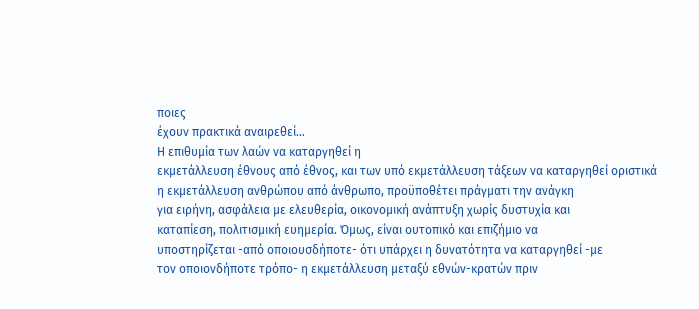ποιες
έχουν πρακτικά αναιρεθεί…
Η επιθυμία των λαών να καταργηθεί η
εκμετάλλευση έθνους από έθνος, και των υπό εκμετάλλευση τάξεων να καταργηθεί οριστικά
η εκμετάλλευση ανθρώπου από άνθρωπο, προϋποθέτει πράγματι την ανάγκη
για ειρήνη, ασφάλεια με ελευθερία, οικονομική ανάπτυξη χωρίς δυστυχία και
καταπίεση, πολιτισμική ευημερία. Όμως, είναι ουτοπικό και επιζήμιο να
υποστηρίζεται -από οποιουσδήποτε- ότι υπάρχει η δυνατότητα να καταργηθεί -με
τον οποιονδήποτε τρόπο- η εκμετάλλευση μεταξύ εθνών-κρατών πριν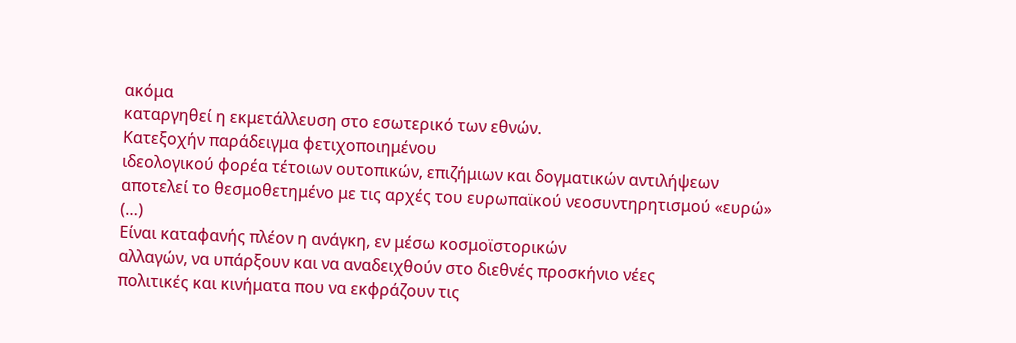ακόμα
καταργηθεί η εκμετάλλευση στο εσωτερικό των εθνών.
Κατεξοχήν παράδειγμα φετιχοποιημένου
ιδεολογικού φορέα τέτοιων ουτοπικών, επιζήμιων και δογματικών αντιλήψεων
αποτελεί το θεσμοθετημένο με τις αρχές του ευρωπαϊκού νεοσυντηρητισμού «ευρώ»
(…)
Είναι καταφανής πλέον η ανάγκη, εν μέσω κοσμοϊστορικών
αλλαγών, να υπάρξουν και να αναδειχθούν στο διεθνές προσκήνιο νέες
πολιτικές και κινήματα που να εκφράζουν τις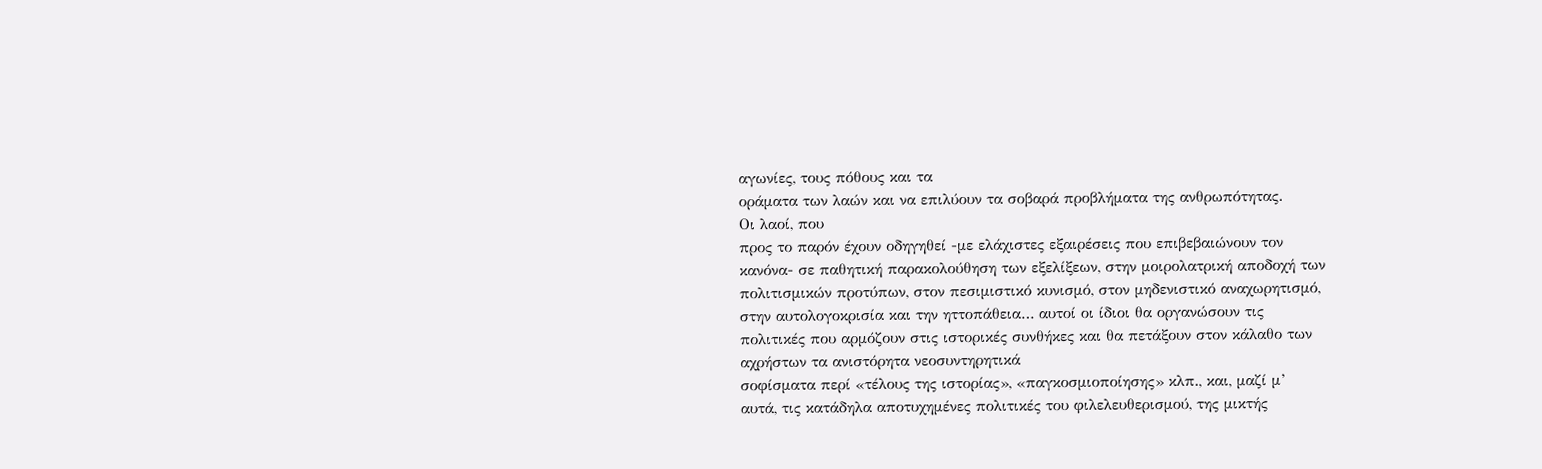αγωνίες, τους πόθους και τα
οράματα των λαών και να επιλύουν τα σοβαρά προβλήματα της ανθρωπότητας.
Οι λαοί, που
προς το παρόν έχουν οδηγηθεί -με ελάχιστες εξαιρέσεις που επιβεβαιώνουν τον
κανόνα- σε παθητική παρακολούθηση των εξελίξεων, στην μοιρολατρική αποδοχή των
πολιτισμικών προτύπων, στον πεσιμιστικό κυνισμό, στον μηδενιστικό αναχωρητισμό,
στην αυτολογοκρισία και την ηττοπάθεια… αυτοί οι ίδιοι θα οργανώσουν τις
πολιτικές που αρμόζουν στις ιστορικές συνθήκες και θα πετάξουν στον κάλαθο των
αχρήστων τα ανιστόρητα νεοσυντηρητικά
σοφίσματα περί «τέλους της ιστορίας», «παγκοσμιοποίησης» κλπ., και, μαζί μ’
αυτά, τις κατάδηλα αποτυχημένες πολιτικές του φιλελευθερισμού, της μικτής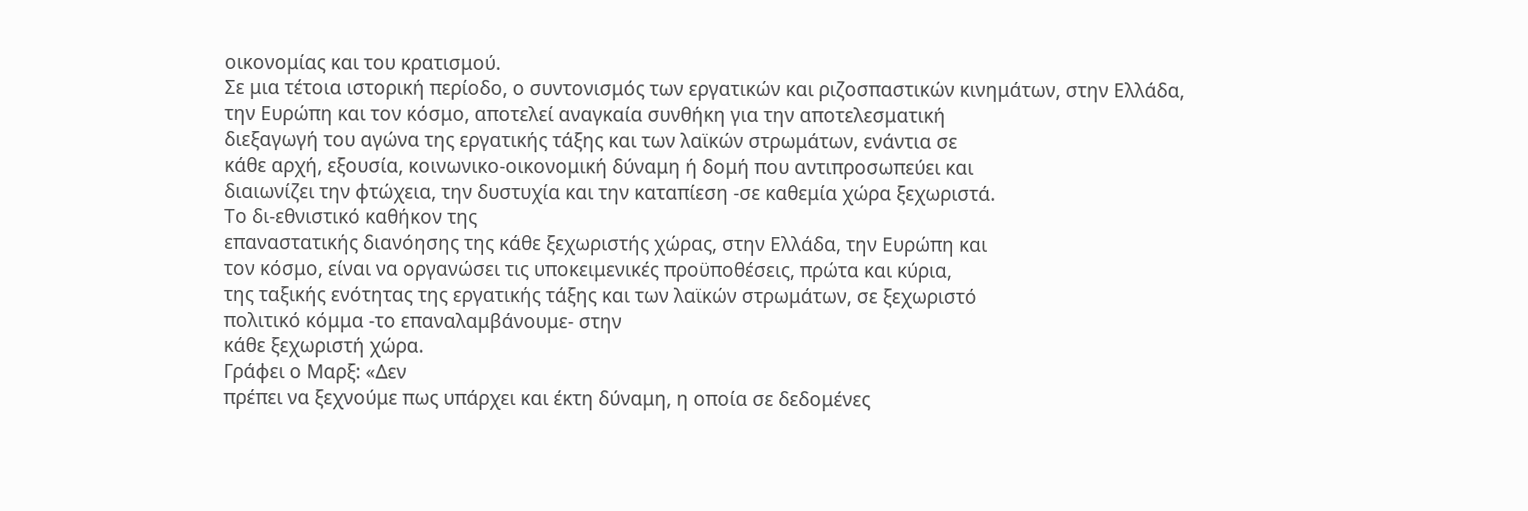οικονομίας και του κρατισμού.
Σε μια τέτοια ιστορική περίοδο, ο συντονισμός των εργατικών και ριζοσπαστικών κινημάτων, στην Ελλάδα,
την Ευρώπη και τον κόσμο, αποτελεί αναγκαία συνθήκη για την αποτελεσματική
διεξαγωγή του αγώνα της εργατικής τάξης και των λαϊκών στρωμάτων, ενάντια σε
κάθε αρχή, εξουσία, κοινωνικο-οικονομική δύναμη ή δομή που αντιπροσωπεύει και
διαιωνίζει την φτώχεια, την δυστυχία και την καταπίεση -σε καθεμία χώρα ξεχωριστά.
Το δι-εθνιστικό καθήκον της
επαναστατικής διανόησης της κάθε ξεχωριστής χώρας, στην Ελλάδα, την Ευρώπη και
τον κόσμο, είναι να οργανώσει τις υποκειμενικές προϋποθέσεις, πρώτα και κύρια,
της ταξικής ενότητας της εργατικής τάξης και των λαϊκών στρωμάτων, σε ξεχωριστό
πολιτικό κόμμα -το επαναλαμβάνουμε- στην
κάθε ξεχωριστή χώρα.
Γράφει ο Μαρξ: «Δεν
πρέπει να ξεχνούμε πως υπάρχει και έκτη δύναμη, η οποία σε δεδομένες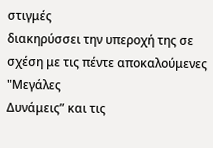στιγμές
διακηρύσσει την υπεροχή της σε σχέση με τις πέντε αποκαλούμενες "Μεγάλες
Δυνάμεις” και τις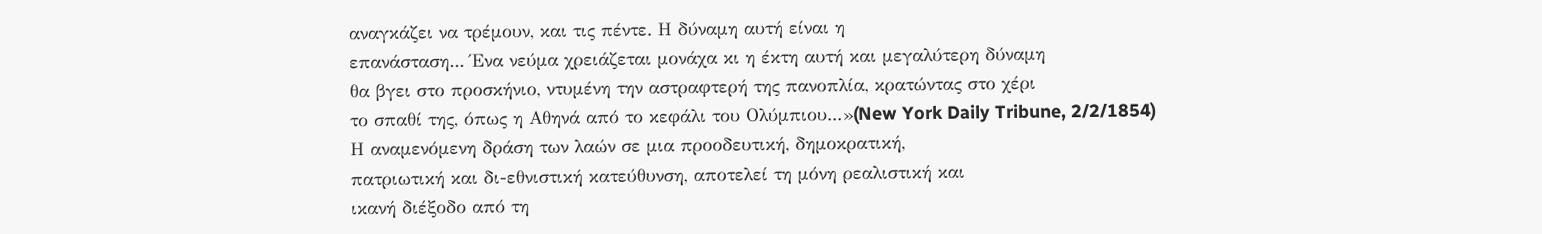αναγκάζει να τρέμουν, και τις πέντε. Η δύναμη αυτή είναι η
επανάσταση... Ένα νεύμα χρειάζεται μονάχα κι η έκτη αυτή και μεγαλύτερη δύναμη
θα βγει στο προσκήνιο, ντυμένη την αστραφτερή της πανοπλία, κρατώντας στο χέρι
το σπαθί της, όπως η Αθηνά από το κεφάλι του Ολύμπιου...»(New York Daily Tribune, 2/2/1854)
Η αναμενόμενη δράση των λαών σε μια προοδευτική, δημοκρατική,
πατριωτική και δι-εθνιστική κατεύθυνση, αποτελεί τη μόνη ρεαλιστική και
ικανή διέξοδο από τη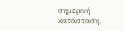σημερινή κατάσταση.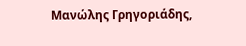Μανώλης Γρηγοριάδης,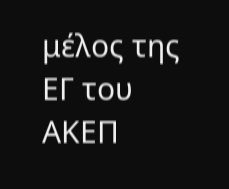μέλος της ΕΓ του ΑΚΕΠ